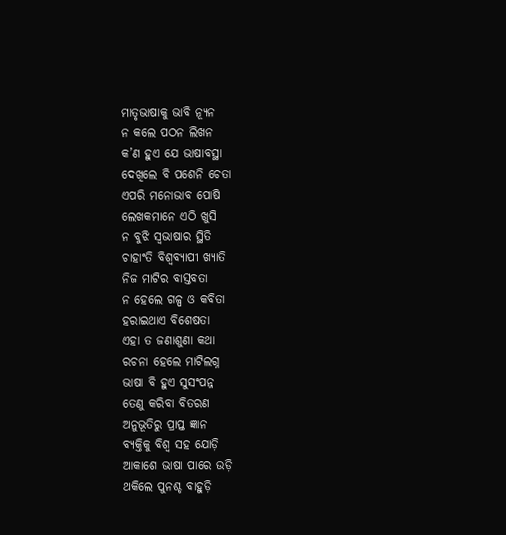ମାତୃଭାଷାକୁ ଭାବି ନ୍ୟୂନ
ନ କଲେ ପଠନ ଲିଖନ
କ’ଣ ହୁଏ ଯେ ଭାଷାବସ୍ଥା
ଦେଖିଲେ ବି ପଶେନି ଚେତା
ଏପରି ମନୋଭାବ ପୋଷି
ଲେଖକମାନେ ଏଠି ଖୁସି
ନ ବୁଝି ସ୍ୱଭାଷାର ସ୍ଥିତି
ଚାହାଂତି ବିଶ୍ୱବ୍ୟାପୀ ଖ୍ୟାତି
ନିଜ ମାଟିର ବାସ୍ତବତା
ନ ହେଲେ ଗଳ୍ପ ଓ କବିତା
ହରାଇଥାଏ ବିଶେଷତା
ଏହା ତ ଜଣାଶୁଣା କଥା
ରଚନା ହେଲେ ମାଟିଲଗ୍ନ
ଭାଷା ବି ହୁଏ ସୁସଂପନ୍ନ
ତେଣୁ କରିବା ବିତରଣ
ଅନୁଭୂତିରୁ ପ୍ରାପ୍ତ ଜ୍ଞାନ
ବ୍ୟକ୍ତିକୁ ବିଶ୍ୱ ସହ ଯୋଡ଼ି
ଆକାଶେ ଭାଷା ପାରେ ଉଡ଼ି
ଥକିଲେ ପୁନଶ୍ଚ ବାହୁଡ଼ି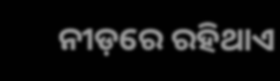ନୀଡ଼ରେ ରହିଥାଏ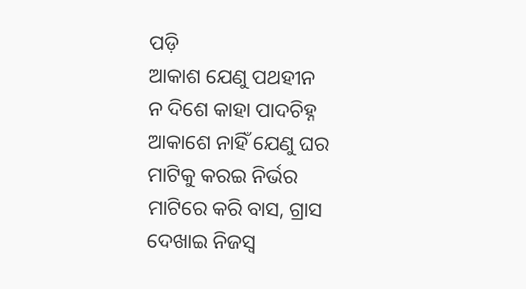ପଡ଼ି
ଆକାଶ ଯେଣୁ ପଥହୀନ
ନ ଦିଶେ କାହା ପାଦଚିହ୍ନ
ଆକାଶେ ନାହିଁ ଯେଣୁ ଘର
ମାଟିକୁ କରଇ ନିର୍ଭର
ମାଟିରେ କରି ବାସ, ଗ୍ରାସ
ଦେଖାଇ ନିଜସ୍ୱ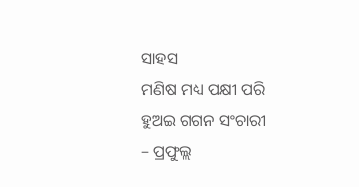ସାହସ
ମଣିଷ ମଧ୍ୟ ପକ୍ଷୀ ପରି
ହୁଅଇ ଗଗନ ସଂଚାରୀ
– ପ୍ରଫୁଲ୍ଲ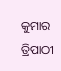କୁମାର ତ୍ରିପାଠୀ